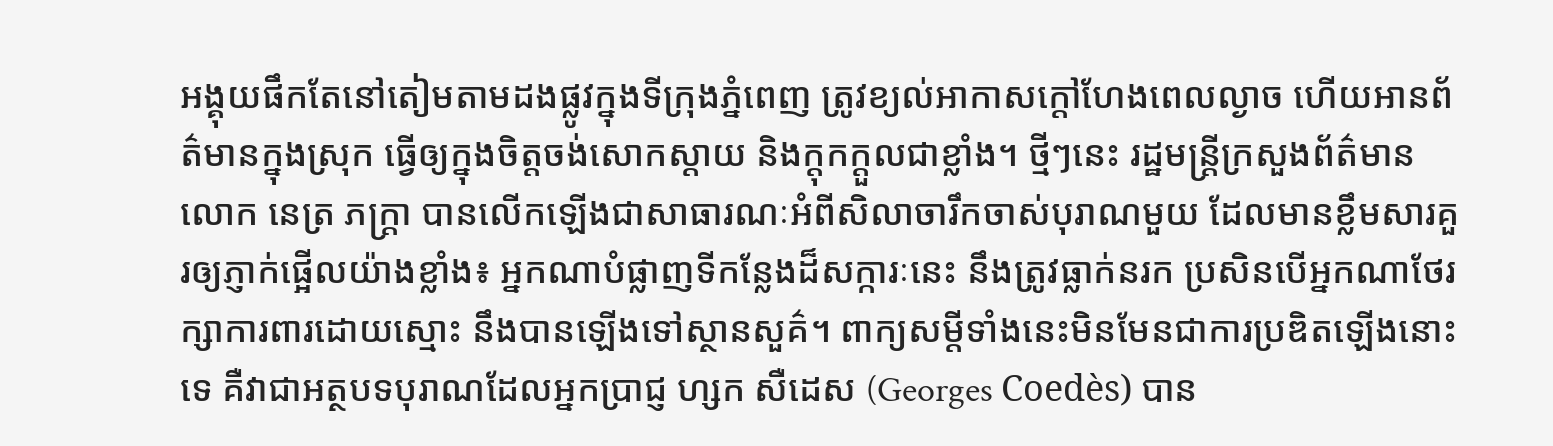អង្គុយផឹកតែនៅតៀមតាមដងផ្លូវក្នុងទីក្រុងភ្នំពេញ ត្រូវខ្យល់អាកាសក្តៅហែងពេលល្ងាច ហើយអានព័ត៌មានក្នុងស្រុក ធ្វើឲ្យក្នុងចិត្តចង់សោកស្តាយ និងក្តុកក្តួលជាខ្លាំង។ ថ្មីៗនេះ រដ្ឋមន្ត្រីក្រសួងព័ត៌មាន លោក នេត្រ ភក្ត្រា បានលើកឡើងជាសាធារណៈអំពីសិលាចារឹកចាស់បុរាណមួយ ដែលមានខ្លឹមសារគួរឲ្យភ្ញាក់ផ្អើលយ៉ាងខ្លាំង៖ អ្នកណាបំផ្លាញទីកន្លែងដ៏សក្ការៈនេះ នឹងត្រូវធ្លាក់នរក ប្រសិនបើអ្នកណាថែរក្សាការពារដោយស្មោះ នឹងបានឡើងទៅស្ថានសួគ៌។ ពាក្យសម្តីទាំងនេះមិនមែនជាការប្រឌិតឡើងនោះទេ គឺវាជាអត្ថបទបុរាណដែលអ្នកប្រាជ្ញ ហ្សក សឺដេស (Georges Coedès) បាន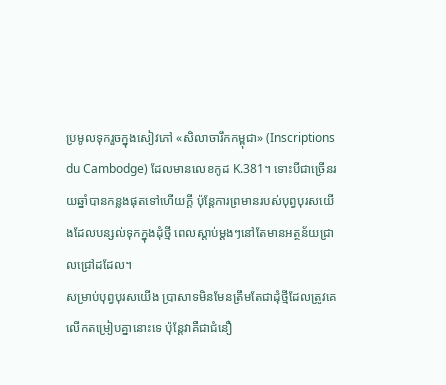ប្រមូលទុករួចក្នុងសៀវភៅ «សិលាចារឹកកម្ពុជា» (Inscriptions du Cambodge) ដែលមានលេខកូដ K.381។ ទោះបីជាច្រើនរយឆ្នាំបានកន្លងផុតទៅហើយក្តី ប៉ុន្តែការព្រមានរបស់បុព្វបុរសយើងដែលបន្សល់ទុកក្នុងដុំថ្មី ពេលស្តាប់ម្តងៗនៅតែមានអត្ថន័យជ្រាលជ្រៅដដែល។
សម្រាប់បុព្វបុរសយើង ប្រាសាទមិនមែនត្រឹមតែជាដុំថ្មីដែលត្រូវគេលើកតម្រៀបគ្នានោះទេ ប៉ុន្តែវាគឺជាជំនឿ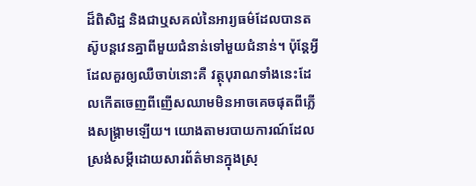ដ៏ពិសិដ្ឋ និងជាឬសគល់នៃអារ្យធម៌ដែលបានតស៊ូបន្តវេនគ្នាពីមួយជំនាន់ទៅមួយជំនាន់។ ប៉ុន្តែអ្វីដែលគួរឲ្យឈឺចាប់នោះគឺ វត្ថុបុរាណទាំងនេះដែលកើតចេញពីញើសឈាមមិនអាចគេចផុតពីភ្លើងសង្គ្រាមឡើយ។ យោងតាមរបាយការណ៍ដែលស្រង់សម្តីដោយសារព័ត៌មានក្នុងស្រុ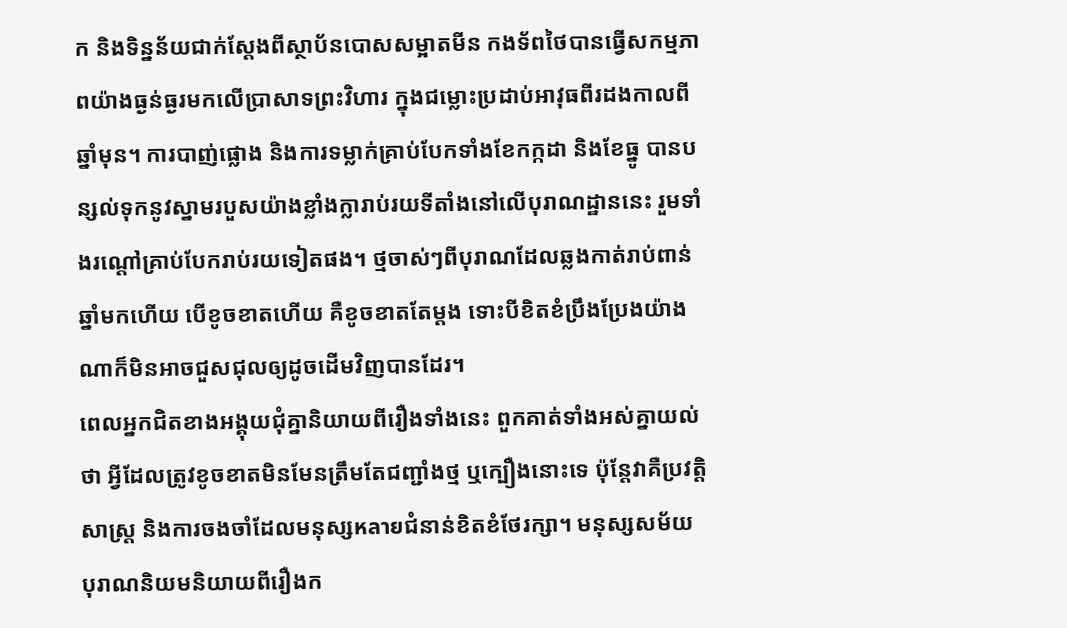ក និងទិន្នន័យជាក់ស្តែងពីស្ថាប័នបោសសម្អាតមីន កងទ័ពថៃបានធ្វើសកម្មភាពយ៉ាងធ្ងន់ធ្ងរមកលើប្រាសាទព្រះវិហារ ក្នុងជម្លោះប្រដាប់អាវុធពីរដងកាលពីឆ្នាំមុន។ ការបាញ់ផ្លោង និងការទម្លាក់គ្រាប់បែកទាំងខែកក្កដា និងខែធ្នូ បានបន្សល់ទុកនូវស្នាមរបួសយ៉ាងខ្លាំងក្លារាប់រយទីតាំងនៅលើបុរាណដ្ឋាននេះ រួមទាំងរណ្តៅគ្រាប់បែករាប់រយទៀតផង។ ថ្មចាស់ៗពីបុរាណដែលឆ្លងកាត់រាប់ពាន់ឆ្នាំមកហើយ បើខូចខាតហើយ គឺខូចខាតតែម្តង ទោះបីខិតខំប្រឹងប្រែងយ៉ាងណាក៏មិនអាចជួសជុលឲ្យដូចដើមវិញបានដែរ។
ពេលអ្នកជិតខាងអង្គុយជុំគ្នានិយាយពីរឿងទាំងនេះ ពួកគាត់ទាំងអស់គ្នាយល់ថា អ្វីដែលត្រូវខូចខាតមិនមែនត្រឹមតែជញ្ជាំងថ្ម ឬក្បឿងនោះទេ ប៉ុន្តែវាគឺប្រវត្តិសាស្ត្រ និងការចងចាំដែលមនុស្សหลายជំនាន់ខិតខំថែរក្សា។ មនុស្សសម័យបុរាណនិយមនិយាយពីរឿងក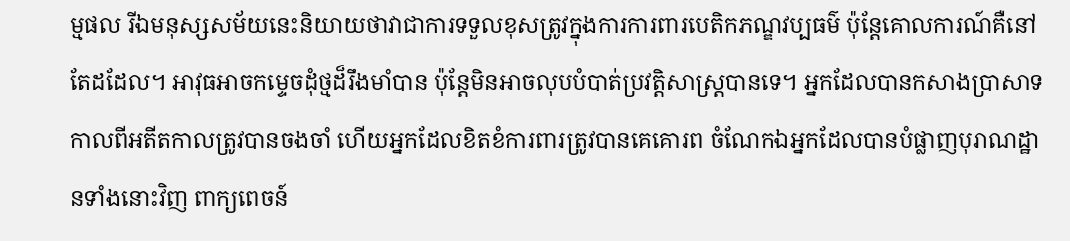ម្មផល រីឯមនុស្សសម័យនេះនិយាយថាវាជាការទទួលខុសត្រូវក្នុងការការពារបេតិកភណ្ឌវប្បធម៌ ប៉ុន្តែគោលការណ៍គឺនៅតែដដែល។ អាវុធអាចកម្ទេចដុំថ្មដ៏រឹងមាំបាន ប៉ុន្តែមិនអាចលុបបំបាត់ប្រវត្តិសាស្ត្របានទេ។ អ្នកដែលបានកសាងប្រាសាទកាលពីអតីតកាលត្រូវបានចងចាំ ហើយអ្នកដែលខិតខំការពារត្រូវបានគេគោរព ចំណែកឯអ្នកដែលបានបំផ្លាញបុរាណដ្ឋានទាំងនោះវិញ ពាក្យពេចន៍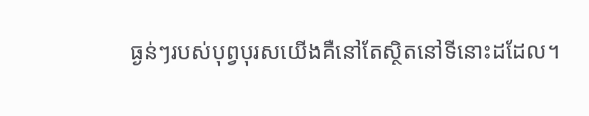ធ្ងន់ៗរបស់បុព្វបុរសយើងគឺនៅតែស្ថិតនៅទីនោះដដែល។